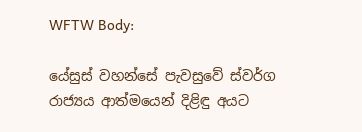WFTW Body:

යේසුස් වහන්සේ පැවසුවේ ස්වර්ග රාජ්‍යය ආත්මයෙන් දිළිඳු අයට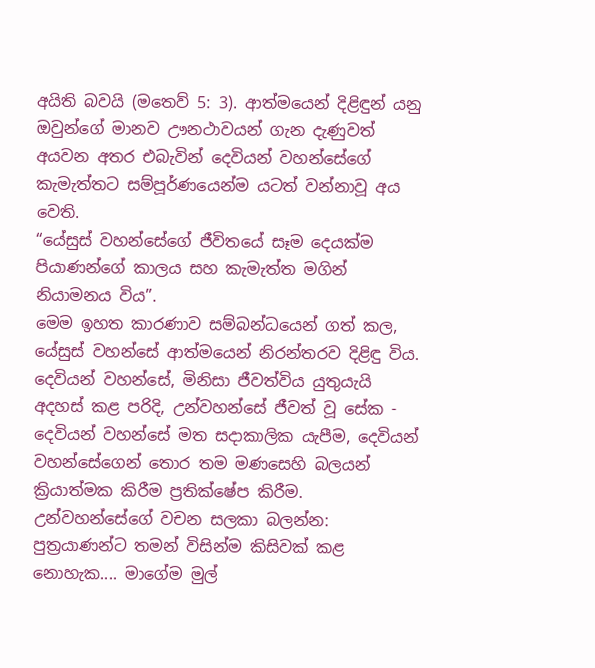අයිති බවයි (මතෙව් 5: 3). ආත්මයෙන් දිළිඳුන් යනු ඔවුන්ගේ මානව ඌනථාවයන් ගැන දැණුවත් අයවන අතර එබැවින් දෙවියන් වහන්සේගේ කැමැත්තට සම්පූර්ණයෙන්ම යටත් වන්නාවූ අය වෙති.
“යේසුස් වහන්සේගේ ජීවිතයේ සෑම දෙයක්ම පියාණන්ගේ කාලය සහ කැමැත්ත මගින් නියාමනය විය”.
මෙම ඉහත කාරණාව සම්බන්ධයෙන් ගත් කල, යේසුස් වහන්සේ ආත්මයෙන් නිරන්තරව දිළිඳු විය. දෙවියන් වහන්සේ, මිනිසා ජීවත්විය යුතුයැයි අදහස් කළ පරිදි, උන්වහන්සේ ජීවත් වූ සේක - දෙවියන් වහන්සේ මත සදාකාලික යැපීම, දෙවියන් වහන්සේගෙන් තොර තම මණසෙහි බලයන් ක්‍රියාත්මක කිරීම ප්‍රතික්ෂේප කිරීම.
උන්වහන්සේගේ වචන සලකා බලන්න:
පුත්‍රයාණන්ට තමන් විසින්ම කිසිවක් කළ නොහැක.... මාගේම මුල්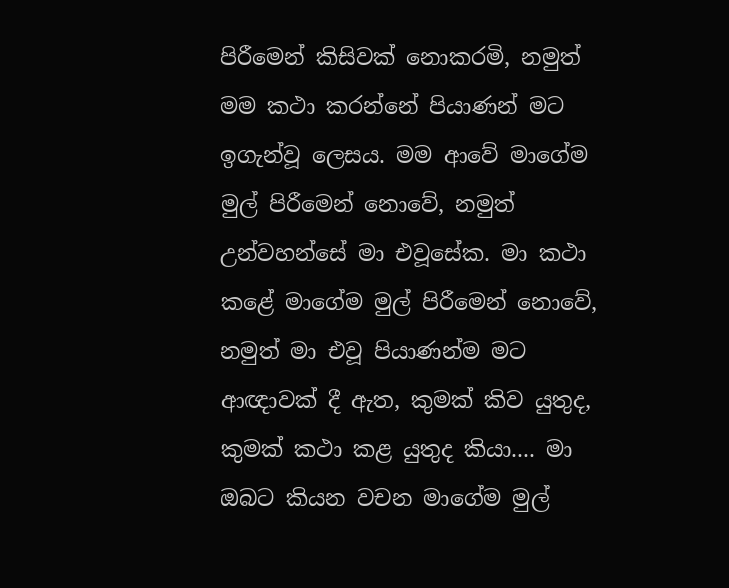පිරීමෙන් කිසිවක් නොකරමි, නමුත් මම කථා කරන්නේ පියාණන් මට ඉගැන්වූ ලෙසය. මම ආවේ මාගේම මුල් පිරීමෙන් නොවේ, නමුත් උන්වහන්සේ මා එවූසේක. මා කථා කළේ මාගේම මුල් පිරීමෙන් නොවේ, නමුත් මා එවූ පියාණන්ම මට ආඥාවක් දී ඇත, කුමක් කිව යුතුද, කුමක් කථා කළ යුතුද කියා.... මා ඔබට කියන වචන මාගේම මුල්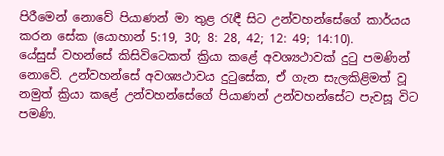පිරීමෙන් නොවේ පියාණන් මා තුළ රැඳී සිට උන්වහන්සේගේ කාර්යය කරන සේක (යොහාන් 5:19, 30; 8: 28, 42; 12: 49; 14:10).
යේසුස් වහන්සේ කිසිවිටෙකත් ක්‍රියා කළේ අවශ්‍යථාවක් දුටු පමණින් නොවේ. උන්වහන්සේ අවශ්‍යථාවය දුටුසේක, ඒ ගැන සැලකිළිමත් වූ නමුත් ක්‍රියා කළේ උන්වහන්සේගේ පියාණන් උන්වහන්සේට පැවසූ විට පමණි.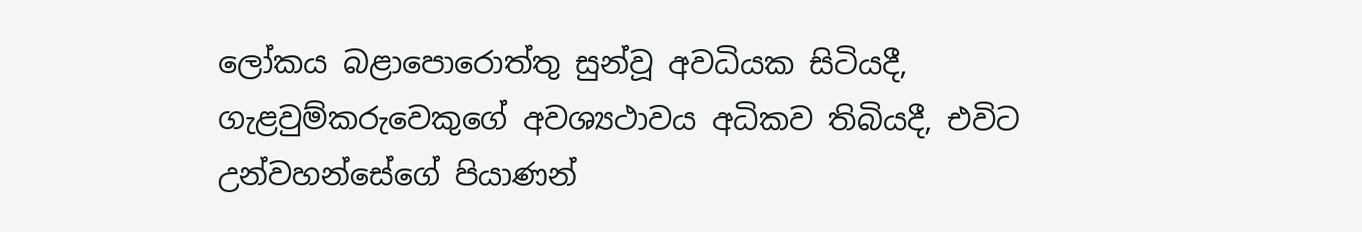ලෝකය බළාපොරොත්තු සුන්වූ අවධියක සිටියදී, ගැළවුම්කරුවෙකුගේ අවශ්‍යථාවය අධිකව තිබියදී, එවිට උන්වහන්සේගේ පියාණන්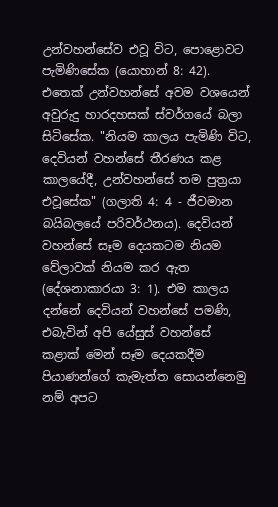උන්වහන්සේව එවූ විට, පොළොවට පැමිණිසේක (යොහාන් 8: 42). එතෙක් උන්වහන්සේ අවම වශයෙන් අවුරුදු හාරදහසක් ස්වර්ගයේ බලා සිටිසේක. "නියම කාලය පැමිණි විට, දෙවියන් වහන්සේ තීරණය කළ කාලයේදී, උන්වහන්සේ තම පුත්‍රයා එවූසේක" (ගලාති 4: 4 - ජීවමාන බයිබලයේ පරිවර්ථනය). දෙවියන් වහන්සේ සෑම දෙයකටම නියම වේලාවක් නියම කර ඇත (දේශනාකාරයා 3: 1). එම කාලය දන්නේ දෙවියන් වහන්සේ පමණි, එබැවින් අපි යේසුස් වහන්සේ කළාක් මෙන් සෑම දෙයකදීම පියාණන්ගේ කැමැත්ත සොයන්නෙමු නම් අපට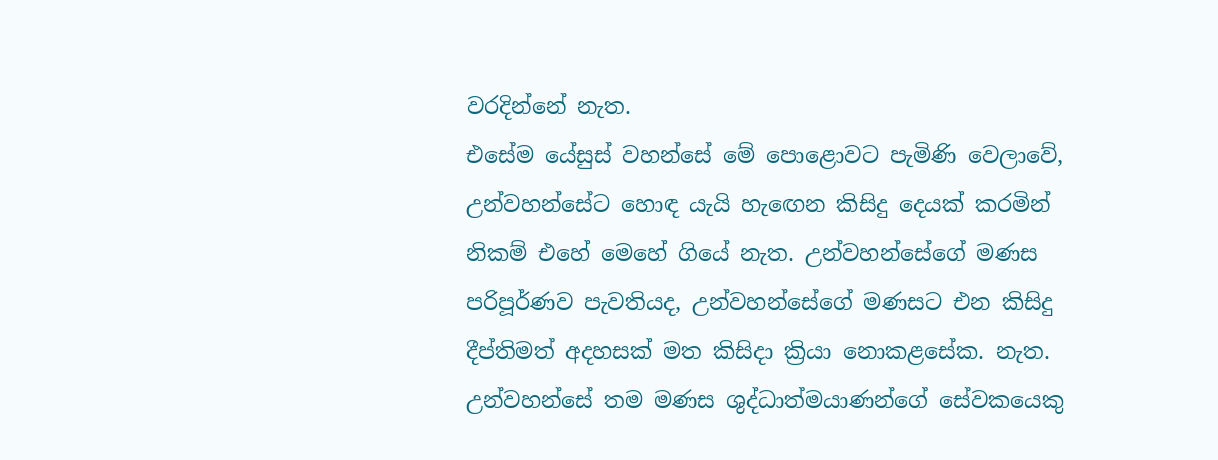වරදින්නේ නැත.
එසේම යේසුස් වහන්සේ මේ පොළොවට පැමිණි වෙලාවේ, උන්වහන්සේට හොඳ යැයි හැඟෙන කිසිදු දෙයක් කරමින් නිකම් එහේ මෙහේ ගියේ නැත. උන්වහන්සේගේ මණස පරිපූර්ණව පැවතියද, උන්වහන්සේගේ මණසට එන කිසිදු දීප්තිමත් අදහසක් මත කිසිදා ක්‍රියා නොකළසේක. නැත. උන්වහන්සේ තම මණස ශුද්ධාත්මයාණන්ගේ සේවකයෙකු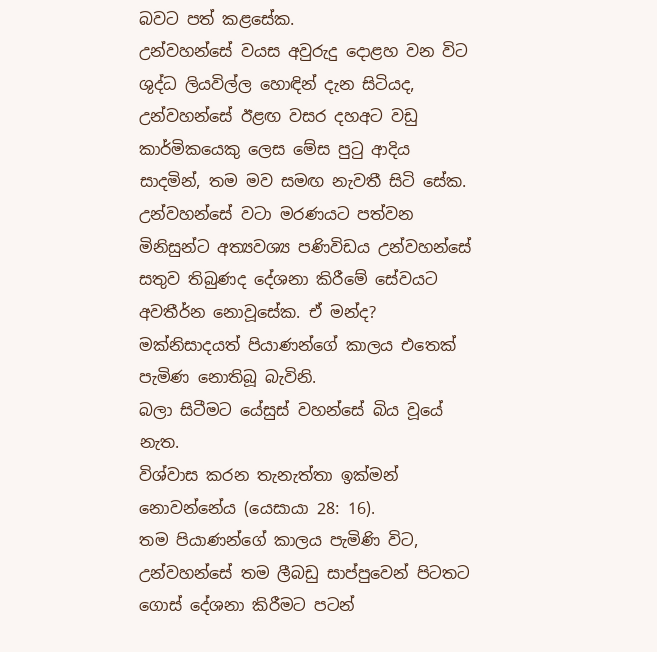බවට පත් කළසේක.
උන්වහන්සේ වයස අවුරුදු දොළහ වන විට ශුද්ධ ලියවිල්ල හොඳින් දැන සිටියද, උන්වහන්සේ ඊළඟ වසර දහඅට වඩු කාර්මිකයෙකු ලෙස මේස පුටු ආදිය සාදමින්, තම මව සමඟ නැවතී සිටි සේක. උන්වහන්සේ වටා මරණයට පත්වන මිනිසුන්ට අත්‍යවශ්‍ය පණිවිඩය උන්වහන්සේ සතුව තිබුණද දේශනා කිරීමේ සේවයට අවතීර්න නොවූසේක. ඒ මන්ද? මක්නිසාදයත් පියාණන්ගේ කාලය එතෙක් පැමිණ නොතිබූ බැවිනි.
බලා සිටීමට යේසුස් වහන්සේ බිය වූයේ නැත.
විශ්වාස කරන තැනැත්තා ඉක්මන් නොවන්නේය (යෙසායා 28: 16).
තම පියාණන්ගේ කාලය පැමිණි විට, උන්වහන්සේ තම ලීබඩු සාප්පුවෙන් පිටතට ගොස් දේශනා කිරීමට පටන්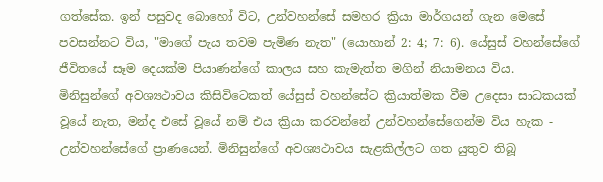ගත්සේක. ඉන් පසුවද බොහෝ විට, උන්වහන්සේ සමහර ක්‍රියා මාර්ගයන් ගැන මෙසේ පවසන්නට විය, "මාගේ පැය තවම පැමිණ නැත" (යොහාන් 2: 4; 7: 6). යේසුස් වහන්සේගේ ජීවිතයේ සෑම දෙයක්ම පියාණන්ගේ කාලය සහ කැමැත්ත මගින් නියාමනය විය.
මිනිසුන්ගේ අවශ්‍යථාවය කිසිවිටෙකත් යේසුස් වහන්සේට ක්‍රියාත්මක වීම උදෙසා සාධකයක් වූයේ නැත, මන්ද එසේ වූයේ නම් එය ක්‍රියා කරවන්නේ උන්වහන්සේගෙන්ම විය හැක - උන්වහන්සේගේ ප්‍රාණයෙන්. මිනිසුන්ගේ අවශ්‍යථාවය සැළකිල්ලට ගත යුතුව තිබූ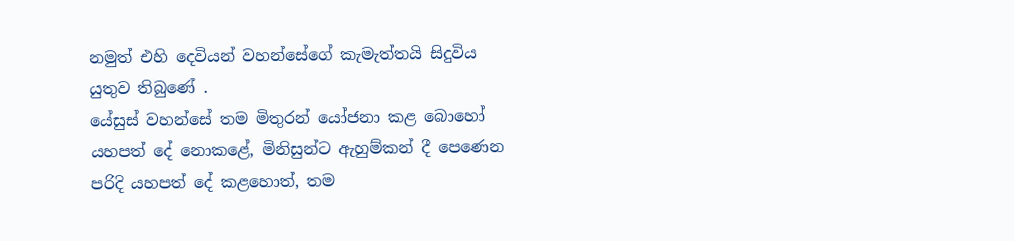නමුත් එහි දෙවියන් වහන්සේගේ කැමැත්තයි සිදුවිය යුතුව තිබුණේ .
යේසුස් වහන්සේ තම මිතුරන් යෝජනා කළ බොහෝ යහපත් දේ නොකළේ, මිනිසුන්ට ඇහුම්කන් දී පෙණෙන පරිදි යහපත් දේ කළහොත්, තම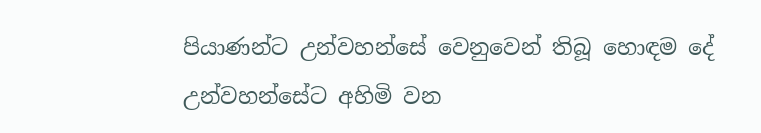පියාණන්ට උන්වහන්සේ වෙනුවෙන් තිබූ හොඳම දේ උන්වහන්සේට අහිමි වන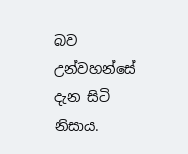බව උන්වහන්සේ දැන සිටි නිසාය.